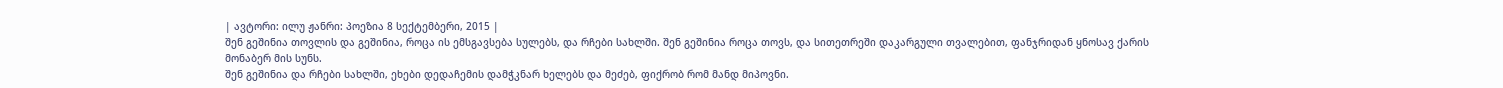| ავტორი: ილუ ჟანრი: პოეზია 8 სექტემბერი, 2015 |
შენ გეშინია თოვლის და გეშინია, როცა ის ემსგავსება სულებს, და რჩები სახლში. შენ გეშინია როცა თოვს, და სითეთრეში დაკარგული თვალებით, ფანჯრიდან ყნოსავ ქარის მონაბერ მის სუნს.
შენ გეშინია და რჩები სახლში, ეხები დედაჩემის დამჭკნარ ხელებს და მეძებ, ფიქრობ რომ მანდ მიპოვნი.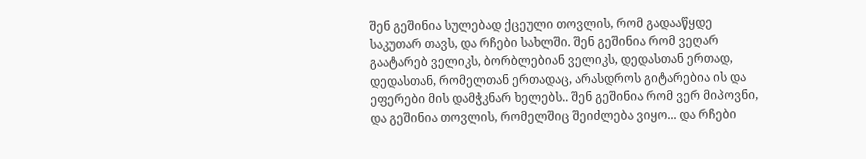შენ გეშინია სულებად ქცეული თოვლის, რომ გადააწყდე საკუთარ თავს, და რჩები სახლში. შენ გეშინია რომ ვეღარ გაატარებ ველიკს, ბორბლებიან ველიკს, დედასთან ერთად, დედასთან, რომელთან ერთადაც, არასდროს გიტარებია ის და ეფერები მის დამჭკნარ ხელებს.. შენ გეშინია რომ ვერ მიპოვნი, და გეშინია თოვლის, რომელშიც შეიძლება ვიყო... და რჩები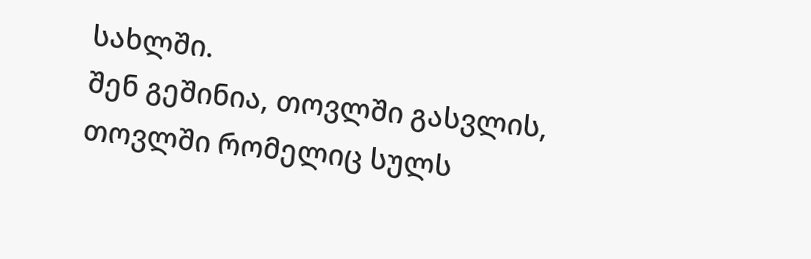სახლში.
შენ გეშინია, თოვლში გასვლის, თოვლში რომელიც სულს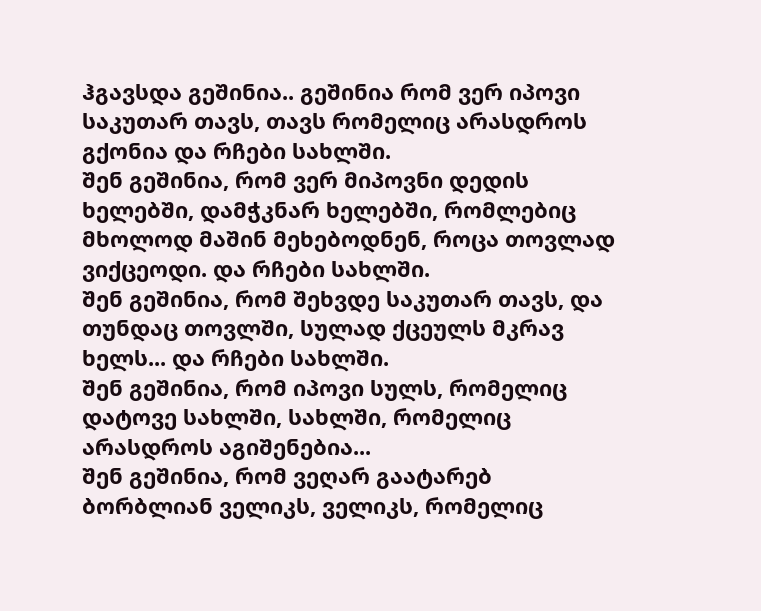ჰგავსდა გეშინია.. გეშინია რომ ვერ იპოვი საკუთარ თავს, თავს რომელიც არასდროს გქონია და რჩები სახლში.
შენ გეშინია, რომ ვერ მიპოვნი დედის ხელებში, დამჭკნარ ხელებში, რომლებიც მხოლოდ მაშინ მეხებოდნენ, როცა თოვლად ვიქცეოდი. და რჩები სახლში.
შენ გეშინია, რომ შეხვდე საკუთარ თავს, და თუნდაც თოვლში, სულად ქცეულს მკრავ ხელს... და რჩები სახლში.
შენ გეშინია, რომ იპოვი სულს, რომელიც დატოვე სახლში, სახლში, რომელიც არასდროს აგიშენებია...
შენ გეშინია, რომ ვეღარ გაატარებ ბორბლიან ველიკს, ველიკს, რომელიც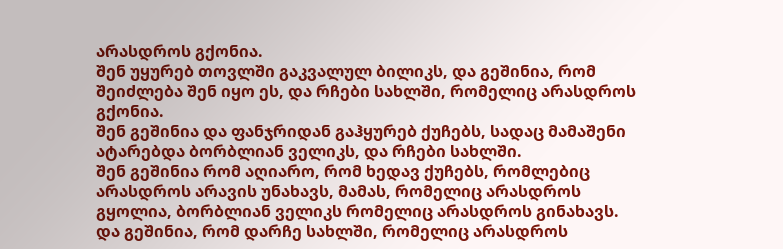არასდროს გქონია.
შენ უყურებ თოვლში გაკვალულ ბილიკს, და გეშინია, რომ შეიძლება შენ იყო ეს, და რჩები სახლში, რომელიც არასდროს გქონია.
შენ გეშინია და ფანჯრიდან გაჰყურებ ქუჩებს, სადაც მამაშენი ატარებდა ბორბლიან ველიკს, და რჩები სახლში.
შენ გეშინია რომ აღიარო, რომ ხედავ ქუჩებს, რომლებიც არასდროს არავის უნახავს, მამას, რომელიც არასდროს გყოლია, ბორბლიან ველიკს რომელიც არასდროს გინახავს.
და გეშინია, რომ დარჩე სახლში, რომელიც არასდროს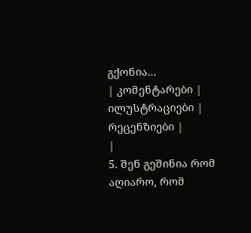გქონია...
| კომენტარები |
ილუსტრაციები |
რეცენზიები |
|
5. შენ გეშინია რომ აღიარო, რომ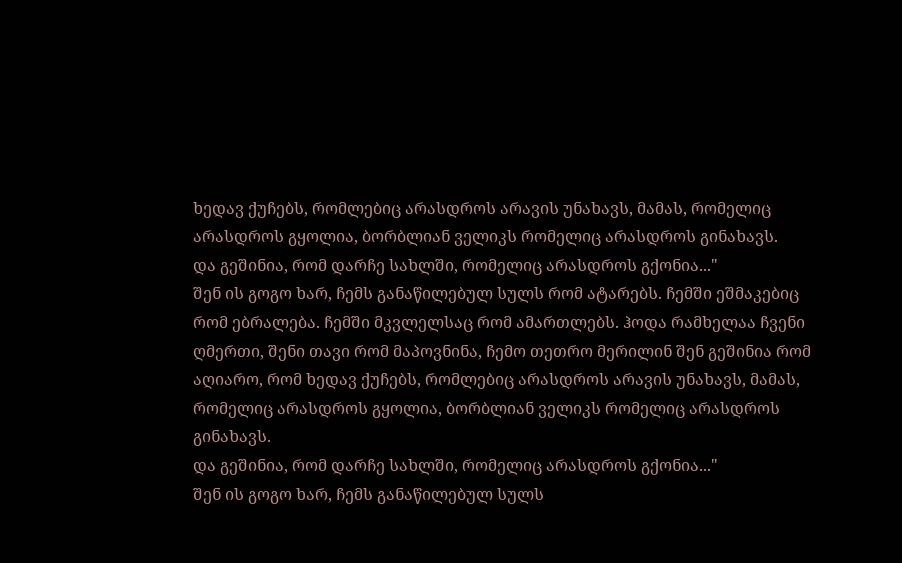ხედავ ქუჩებს, რომლებიც არასდროს არავის უნახავს, მამას, რომელიც არასდროს გყოლია, ბორბლიან ველიკს რომელიც არასდროს გინახავს.
და გეშინია, რომ დარჩე სახლში, რომელიც არასდროს გქონია..."
შენ ის გოგო ხარ, ჩემს განაწილებულ სულს რომ ატარებს. ჩემში ეშმაკებიც რომ ებრალება. ჩემში მკვლელსაც რომ ამართლებს. ჰოდა რამხელაა ჩვენი ღმერთი, შენი თავი რომ მაპოვნინა, ჩემო თეთრო მერილინ შენ გეშინია რომ აღიარო, რომ ხედავ ქუჩებს, რომლებიც არასდროს არავის უნახავს, მამას, რომელიც არასდროს გყოლია, ბორბლიან ველიკს რომელიც არასდროს გინახავს.
და გეშინია, რომ დარჩე სახლში, რომელიც არასდროს გქონია..."
შენ ის გოგო ხარ, ჩემს განაწილებულ სულს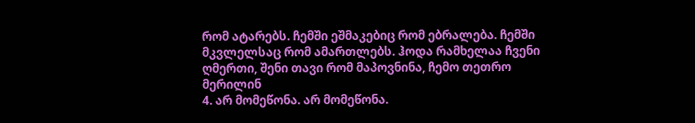რომ ატარებს. ჩემში ეშმაკებიც რომ ებრალება. ჩემში მკვლელსაც რომ ამართლებს. ჰოდა რამხელაა ჩვენი ღმერთი, შენი თავი რომ მაპოვნინა, ჩემო თეთრო მერილინ
4. არ მომეწონა. არ მომეწონა.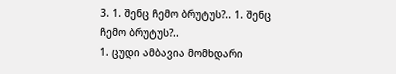3. 1. შენც ჩემო ბრუტუს?.. 1. შენც ჩემო ბრუტუს?..
1. ცუდი ამბავია მომხდარი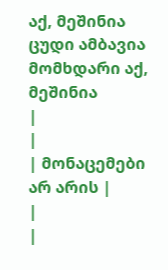აქ, მეშინია ცუდი ამბავია მომხდარი აქ, მეშინია
|
|
| მონაცემები არ არის |
|
|